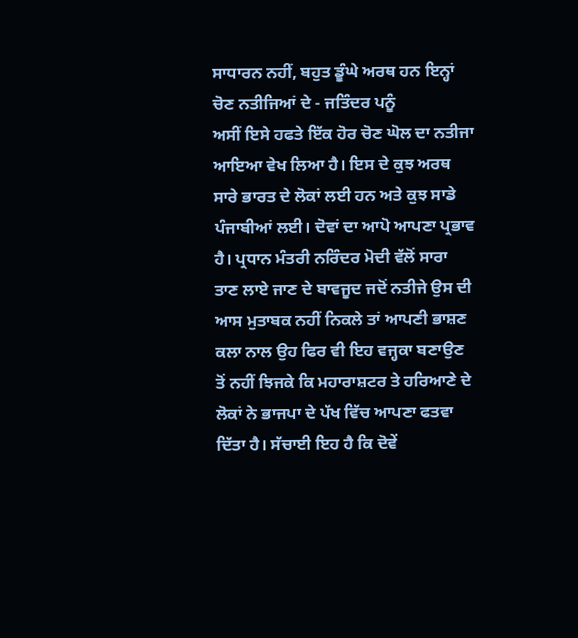ਸਾਧਾਰਨ ਨਹੀਂ, ਬਹੁਤ ਡੂੰਘੇ ਅਰਥ ਹਨ ਇਨ੍ਹਾਂ ਚੋਣ ਨਤੀਜਿਆਂ ਦੇ - ਜਤਿੰਦਰ ਪਨੂੰ
ਅਸੀਂ ਇਸੇ ਹਫਤੇ ਇੱਕ ਹੋਰ ਚੋਣ ਘੋਲ ਦਾ ਨਤੀਜਾ ਆਇਆ ਵੇਖ ਲਿਆ ਹੈ। ਇਸ ਦੇ ਕੁਝ ਅਰਥ ਸਾਰੇ ਭਾਰਤ ਦੇ ਲੋਕਾਂ ਲਈ ਹਨ ਅਤੇ ਕੁਝ ਸਾਡੇ ਪੰਜਾਬੀਆਂ ਲਈ। ਦੋਵਾਂ ਦਾ ਆਪੋ ਆਪਣਾ ਪ੍ਰਭਾਵ ਹੈ। ਪ੍ਰਧਾਨ ਮੰਤਰੀ ਨਰਿੰਦਰ ਮੋਦੀ ਵੱਲੋਂ ਸਾਰਾ ਤਾਣ ਲਾਏ ਜਾਣ ਦੇ ਬਾਵਜੂਦ ਜਦੋਂ ਨਤੀਜੇ ਉਸ ਦੀ ਆਸ ਮੁਤਾਬਕ ਨਹੀਂ ਨਿਕਲੇ ਤਾਂ ਆਪਣੀ ਭਾਸ਼ਣ ਕਲਾ ਨਾਲ ਉਹ ਫਿਰ ਵੀ ਇਹ ਵਜ੍ਹਕਾ ਬਣਾਉਣ ਤੋਂ ਨਹੀਂ ਝਿਜਕੇ ਕਿ ਮਹਾਰਾਸ਼ਟਰ ਤੇ ਹਰਿਆਣੇ ਦੇ ਲੋਕਾਂ ਨੇ ਭਾਜਪਾ ਦੇ ਪੱਖ ਵਿੱਚ ਆਪਣਾ ਫਤਵਾ ਦਿੱਤਾ ਹੈ। ਸੱਚਾਈ ਇਹ ਹੈ ਕਿ ਦੋਵੇਂ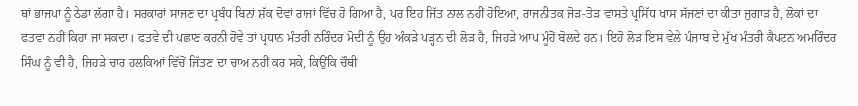ਥਾਂ ਭਾਜਪਾ ਨੂੰ ਠੇਡਾ ਲੱਗਾ ਹੈ। ਸਰਕਾਰਾਂ ਸਾਜਣ ਦਾ ਪ੍ਰਬੰਧ ਬਿਨਾਂ ਸ਼ੱਕ ਦੋਵਾਂ ਰਾਜਾਂ ਵਿੱਚ ਹੋ ਗਿਆ ਹੈ, ਪਰ ਇਹ ਜਿੱਤ ਨਾਲ ਨਹੀਂ ਹੋਇਆ, ਰਾਜਨੀਤਕ ਜੋੜ-ਤੋੜ ਵਾਸਤੇ ਪ੍ਰਸਿੱਧ ਖਾਸ ਸੱਜਣਾਂ ਦਾ ਕੀਤਾ ਜੁਗਾੜ ਹੈ, ਲੋਕਾਂ ਦਾ ਫਤਵਾ ਨਹੀਂ ਕਿਹਾ ਜਾ ਸਕਦਾ। ਫਤਵੇ ਦੀ ਪਛਾਣ ਕਰਨੀ ਹੋਵੇ ਤਾਂ ਪ੍ਰਧਾਨ ਮੰਤਰੀ ਨਰਿੰਦਰ ਮੋਦੀ ਨੂੰ ਉਹ ਅੰਕੜੇ ਪੜ੍ਹਨ ਦੀ ਲੋੜ ਹੈ, ਜਿਹੜੇ ਆਪ ਮੂੰਹੋਂ ਬੋਲਦੇ ਹਨ। ਇਹੋ ਲੋੜ ਇਸ ਵੇਲੇ ਪੰਜਾਬ ਦੇ ਮੁੱਖ ਮੰਤਰੀ ਕੈਪਟਨ ਅਮਰਿੰਦਰ ਸਿੰਘ ਨੂੰ ਵੀ ਹੈ, ਜਿਹੜੇ ਚਾਰ ਹਲਕਿਆਂ ਵਿੱਚੋਂ ਜਿੱਤਣ ਦਾ ਚਾਅ ਨਹੀਂ ਕਰ ਸਕੇ, ਕਿਉਂਕਿ ਚੌਥੀ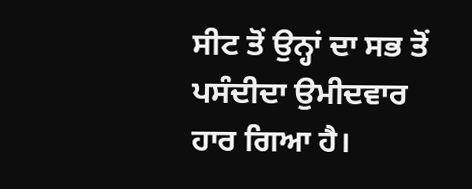ਸੀਟ ਤੋਂ ਉਨ੍ਹਾਂ ਦਾ ਸਭ ਤੋਂ ਪਸੰਦੀਦਾ ਉਮੀਦਵਾਰ ਹਾਰ ਗਿਆ ਹੈ।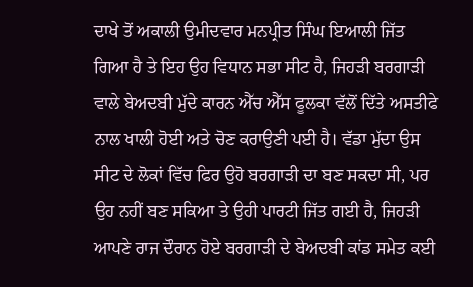ਦਾਖੇ ਤੋਂ ਅਕਾਲੀ ਉਮੀਦਵਾਰ ਮਨਪ੍ਰੀਤ ਸਿੰਘ ਇਆਲੀ ਜਿੱਤ ਗਿਆ ਹੈ ਤੇ ਇਹ ਉਹ ਵਿਧਾਨ ਸਭਾ ਸੀਟ ਹੈ, ਜਿਹੜੀ ਬਰਗਾੜੀ ਵਾਲੇ ਬੇਅਦਬੀ ਮੁੱਦੇ ਕਾਰਨ ਐੱਚ ਐੱਸ ਫੂਲਕਾ ਵੱਲੋਂ ਦਿੱਤੇ ਅਸਤੀਫੇ ਨਾਲ ਖਾਲੀ ਹੋਈ ਅਤੇ ਚੋਣ ਕਰਾਉਣੀ ਪਈ ਹੈ। ਵੱਡਾ ਮੁੱਦਾ ਉਸ ਸੀਟ ਦੇ ਲੋਕਾਂ ਵਿੱਚ ਫਿਰ ਉਹੋ ਬਰਗਾੜੀ ਦਾ ਬਣ ਸਕਦਾ ਸੀ, ਪਰ ਉਹ ਨਹੀਂ ਬਣ ਸਕਿਆ ਤੇ ਉਹੀ ਪਾਰਟੀ ਜਿੱਤ ਗਈ ਹੈ, ਜਿਹੜੀ ਆਪਣੇ ਰਾਜ ਦੌਰਾਨ ਹੋਏ ਬਰਗਾੜੀ ਦੇ ਬੇਅਦਬੀ ਕਾਂਡ ਸਮੇਤ ਕਈ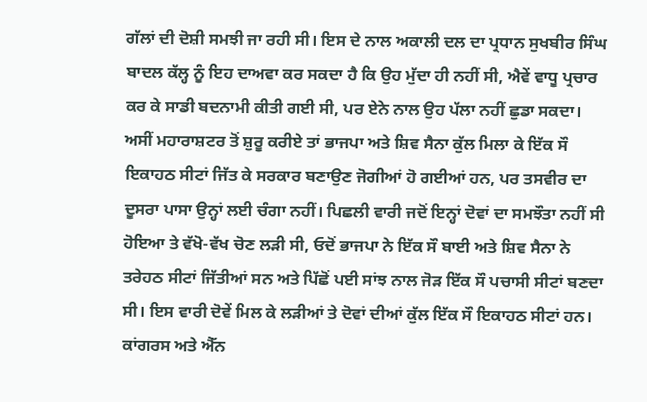ਗੱਲਾਂ ਦੀ ਦੋਸ਼ੀ ਸਮਝੀ ਜਾ ਰਹੀ ਸੀ। ਇਸ ਦੇ ਨਾਲ ਅਕਾਲੀ ਦਲ ਦਾ ਪ੍ਰਧਾਨ ਸੁਖਬੀਰ ਸਿੰਘ ਬਾਦਲ ਕੱਲ੍ਹ ਨੂੰ ਇਹ ਦਾਅਵਾ ਕਰ ਸਕਦਾ ਹੈ ਕਿ ਉਹ ਮੁੱਦਾ ਹੀ ਨਹੀਂ ਸੀ, ਐਵੇਂ ਵਾਧੂ ਪ੍ਰਚਾਰ ਕਰ ਕੇ ਸਾਡੀ ਬਦਨਾਮੀ ਕੀਤੀ ਗਈ ਸੀ, ਪਰ ਏਨੇ ਨਾਲ ਉਹ ਪੱਲਾ ਨਹੀਂ ਛੁਡਾ ਸਕਦਾ।
ਅਸੀਂ ਮਹਾਰਾਸ਼ਟਰ ਤੋਂ ਸ਼ੁਰੂ ਕਰੀਏ ਤਾਂ ਭਾਜਪਾ ਅਤੇ ਸ਼ਿਵ ਸੈਨਾ ਕੁੱਲ ਮਿਲਾ ਕੇ ਇੱਕ ਸੌ ਇਕਾਹਠ ਸੀਟਾਂ ਜਿੱਤ ਕੇ ਸਰਕਾਰ ਬਣਾਉਣ ਜੋਗੀਆਂ ਹੋ ਗਈਆਂ ਹਨ, ਪਰ ਤਸਵੀਰ ਦਾ ਦੂਸਰਾ ਪਾਸਾ ਉਨ੍ਹਾਂ ਲਈ ਚੰਗਾ ਨਹੀਂ। ਪਿਛਲੀ ਵਾਰੀ ਜਦੋਂ ਇਨ੍ਹਾਂ ਦੋਵਾਂ ਦਾ ਸਮਝੌਤਾ ਨਹੀਂ ਸੀ ਹੋਇਆ ਤੇ ਵੱਖੋ-ਵੱਖ ਚੋਣ ਲੜੀ ਸੀ, ਓਦੋਂ ਭਾਜਪਾ ਨੇ ਇੱਕ ਸੌ ਬਾਈ ਅਤੇ ਸ਼ਿਵ ਸੈਨਾ ਨੇ ਤਰੇਹਠ ਸੀਟਾਂ ਜਿੱਤੀਆਂ ਸਨ ਅਤੇ ਪਿੱਛੋਂ ਪਈ ਸਾਂਝ ਨਾਲ ਜੋੜ ਇੱਕ ਸੌ ਪਚਾਸੀ ਸੀਟਾਂ ਬਣਦਾ ਸੀ। ਇਸ ਵਾਰੀ ਦੋਵੇਂ ਮਿਲ ਕੇ ਲੜੀਆਂ ਤੇ ਦੋਵਾਂ ਦੀਆਂ ਕੁੱਲ ਇੱਕ ਸੌ ਇਕਾਹਠ ਸੀਟਾਂ ਹਨ। ਕਾਂਗਰਸ ਅਤੇ ਐੱਨ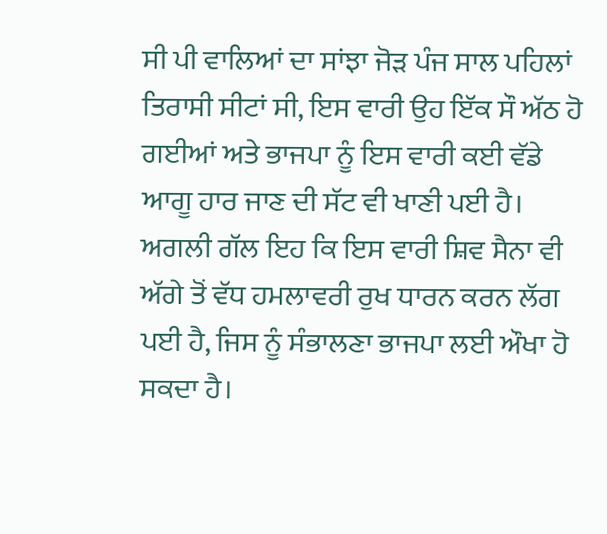ਸੀ ਪੀ ਵਾਲਿਆਂ ਦਾ ਸਾਂਝਾ ਜੋੜ ਪੰਜ ਸਾਲ ਪਹਿਲਾਂ ਤਿਰਾਸੀ ਸੀਟਾਂ ਸੀ, ਇਸ ਵਾਰੀ ਉਹ ਇੱਕ ਸੌ ਅੱਠ ਹੋ ਗਈਆਂ ਅਤੇ ਭਾਜਪਾ ਨੂੰ ਇਸ ਵਾਰੀ ਕਈ ਵੱਡੇ ਆਗੂ ਹਾਰ ਜਾਣ ਦੀ ਸੱਟ ਵੀ ਖਾਣੀ ਪਈ ਹੈ। ਅਗਲੀ ਗੱਲ ਇਹ ਕਿ ਇਸ ਵਾਰੀ ਸ਼ਿਵ ਸੈਨਾ ਵੀ ਅੱਗੇ ਤੋਂ ਵੱਧ ਹਮਲਾਵਰੀ ਰੁਖ ਧਾਰਨ ਕਰਨ ਲੱਗ ਪਈ ਹੈ, ਜਿਸ ਨੂੰ ਸੰਭਾਲਣਾ ਭਾਜਪਾ ਲਈ ਔਖਾ ਹੋ ਸਕਦਾ ਹੈ।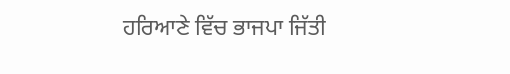ਹਰਿਆਣੇ ਵਿੱਚ ਭਾਜਪਾ ਜਿੱਤੀ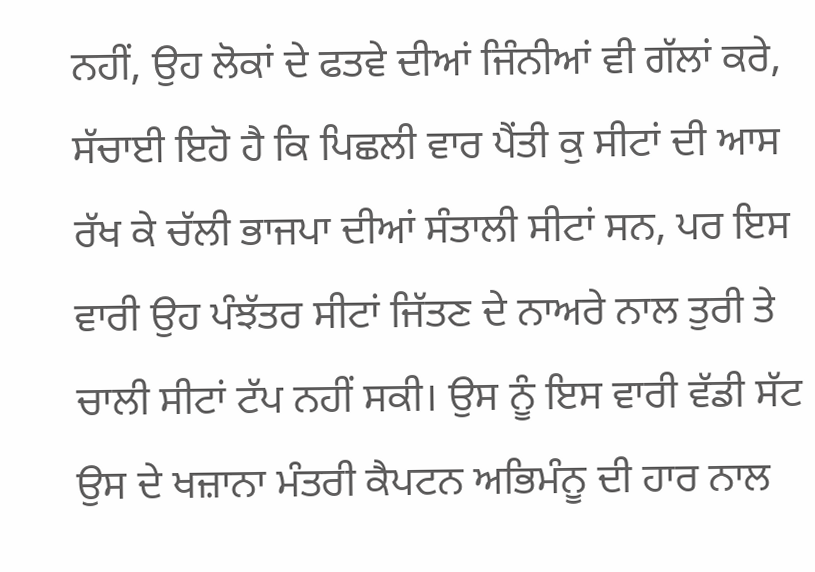ਨਹੀਂ, ਉਹ ਲੋਕਾਂ ਦੇ ਫਤਵੇ ਦੀਆਂ ਜਿੰਨੀਆਂ ਵੀ ਗੱਲਾਂ ਕਰੇ, ਸੱਚਾਈ ਇਹੋ ਹੈ ਕਿ ਪਿਛਲੀ ਵਾਰ ਪੈਂਤੀ ਕੁ ਸੀਟਾਂ ਦੀ ਆਸ ਰੱਖ ਕੇ ਚੱਲੀ ਭਾਜਪਾ ਦੀਆਂ ਸੰਤਾਲੀ ਸੀਟਾਂ ਸਨ, ਪਰ ਇਸ ਵਾਰੀ ਉਹ ਪੰਝੱਤਰ ਸੀਟਾਂ ਜਿੱਤਣ ਦੇ ਨਾਅਰੇ ਨਾਲ ਤੁਰੀ ਤੇ ਚਾਲੀ ਸੀਟਾਂ ਟੱਪ ਨਹੀਂ ਸਕੀ। ਉਸ ਨੂੰ ਇਸ ਵਾਰੀ ਵੱਡੀ ਸੱਟ ਉਸ ਦੇ ਖਜ਼ਾਨਾ ਮੰਤਰੀ ਕੈਪਟਨ ਅਭਿਮੰਨੂ ਦੀ ਹਾਰ ਨਾਲ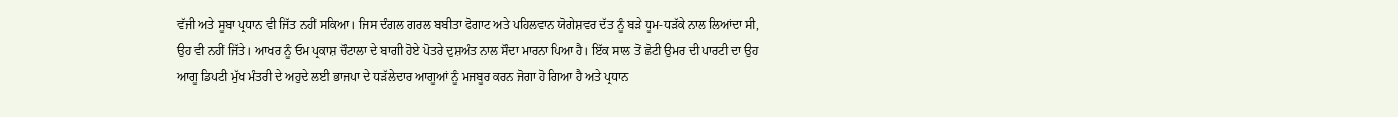ਵੱਜੀ ਅਤੇ ਸੂਬਾ ਪ੍ਰਧਾਨ ਵੀ ਜਿੱਤ ਨਹੀਂ ਸਕਿਆ। ਜਿਸ ਦੰਗਲ ਗਰਲ ਬਬੀਤਾ ਫੋਗਾਟ ਅਤੇ ਪਹਿਲਵਾਨ ਯੋਗੇਸ਼ਵਰ ਦੱਤ ਨੂੰ ਬੜੇ ਧੂਮ-ਧੜੱਕੇ ਨਾਲ ਲਿਆਂਦਾ ਸੀ, ਉਹ ਵੀ ਨਹੀਂ ਜਿੱਤੇ। ਆਖਰ ਨੂੰ ਓਮ ਪ੍ਰਕਾਸ਼ ਚੌਟਾਲਾ ਦੇ ਬਾਗੀ ਹੋਏ ਪੋਤਰੇ ਦੁਸ਼ਅੰਤ ਨਾਲ ਸੌਦਾ ਮਾਰਨਾ ਪਿਆ ਹੈ। ਇੱਕ ਸਾਲ ਤੋਂ ਛੋਟੀ ਉਮਰ ਦੀ ਪਾਰਟੀ ਦਾ ਉਹ ਆਗੂ ਡਿਪਟੀ ਮੁੱਖ ਮੰਤਰੀ ਦੇ ਅਹੁਦੇ ਲਈ ਭਾਜਪਾ ਦੇ ਧੜੱਲੇਦਾਰ ਆਗੂਆਂ ਨੂੰ ਮਜਬੂਰ ਕਰਨ ਜੋਗਾ ਹੋ ਗਿਆ ਹੈ ਅਤੇ ਪ੍ਰਧਾਨ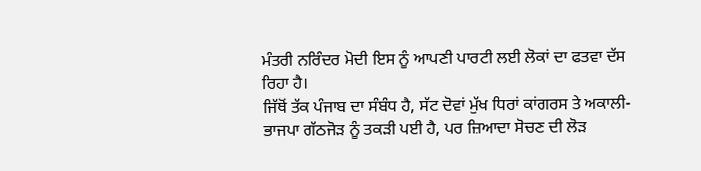ਮੰਤਰੀ ਨਰਿੰਦਰ ਮੋਦੀ ਇਸ ਨੂੰ ਆਪਣੀ ਪਾਰਟੀ ਲਈ ਲੋਕਾਂ ਦਾ ਫਤਵਾ ਦੱਸ ਰਿਹਾ ਹੈ।
ਜਿੱਥੋਂ ਤੱਕ ਪੰਜਾਬ ਦਾ ਸੰਬੰਧ ਹੈ, ਸੱਟ ਦੋਵਾਂ ਮੁੱਖ ਧਿਰਾਂ ਕਾਂਗਰਸ ਤੇ ਅਕਾਲੀ-ਭਾਜਪਾ ਗੱਠਜੋੜ ਨੂੰ ਤਕੜੀ ਪਈ ਹੈ, ਪਰ ਜ਼ਿਆਦਾ ਸੋਚਣ ਦੀ ਲੋੜ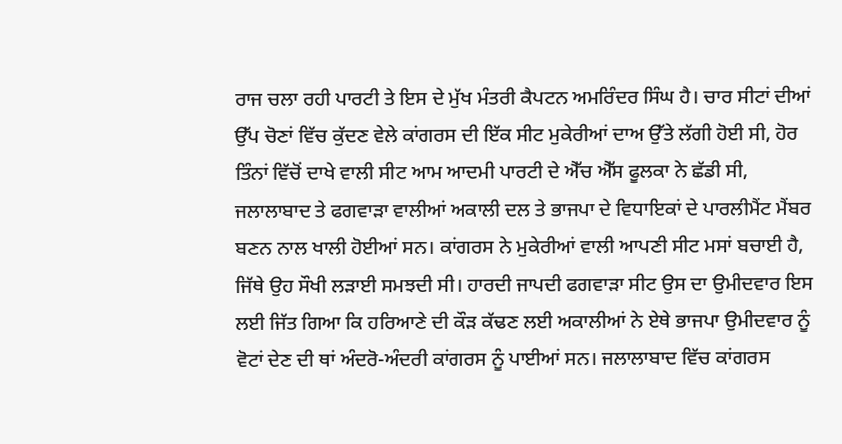ਰਾਜ ਚਲਾ ਰਹੀ ਪਾਰਟੀ ਤੇ ਇਸ ਦੇ ਮੁੱਖ ਮੰਤਰੀ ਕੈਪਟਨ ਅਮਰਿੰਦਰ ਸਿੰਘ ਹੈ। ਚਾਰ ਸੀਟਾਂ ਦੀਆਂ ਉੱਪ ਚੋਣਾਂ ਵਿੱਚ ਕੁੱਦਣ ਵੇਲੇ ਕਾਂਗਰਸ ਦੀ ਇੱਕ ਸੀਟ ਮੁਕੇਰੀਆਂ ਦਾਅ ਉੱਤੇ ਲੱਗੀ ਹੋਈ ਸੀ, ਹੋਰ ਤਿੰਨਾਂ ਵਿੱਚੋਂ ਦਾਖੇ ਵਾਲੀ ਸੀਟ ਆਮ ਆਦਮੀ ਪਾਰਟੀ ਦੇ ਐੱਚ ਐੱਸ ਫੂਲਕਾ ਨੇ ਛੱਡੀ ਸੀ, ਜਲਾਲਾਬਾਦ ਤੇ ਫਗਵਾੜਾ ਵਾਲੀਆਂ ਅਕਾਲੀ ਦਲ ਤੇ ਭਾਜਪਾ ਦੇ ਵਿਧਾਇਕਾਂ ਦੇ ਪਾਰਲੀਮੈਂਟ ਮੈਂਬਰ ਬਣਨ ਨਾਲ ਖਾਲੀ ਹੋਈਆਂ ਸਨ। ਕਾਂਗਰਸ ਨੇ ਮੁਕੇਰੀਆਂ ਵਾਲੀ ਆਪਣੀ ਸੀਟ ਮਸਾਂ ਬਚਾਈ ਹੈ, ਜਿੱਥੇ ਉਹ ਸੌਖੀ ਲੜਾਈ ਸਮਝਦੀ ਸੀ। ਹਾਰਦੀ ਜਾਪਦੀ ਫਗਵਾੜਾ ਸੀਟ ਉਸ ਦਾ ਉਮੀਦਵਾਰ ਇਸ ਲਈ ਜਿੱਤ ਗਿਆ ਕਿ ਹਰਿਆਣੇ ਦੀ ਕੌੜ ਕੱਢਣ ਲਈ ਅਕਾਲੀਆਂ ਨੇ ਏਥੇ ਭਾਜਪਾ ਉਮੀਦਵਾਰ ਨੂੰ ਵੋਟਾਂ ਦੇਣ ਦੀ ਥਾਂ ਅੰਦਰੋ-ਅੰਦਰੀ ਕਾਂਗਰਸ ਨੂੰ ਪਾਈਆਂ ਸਨ। ਜਲਾਲਾਬਾਦ ਵਿੱਚ ਕਾਂਗਰਸ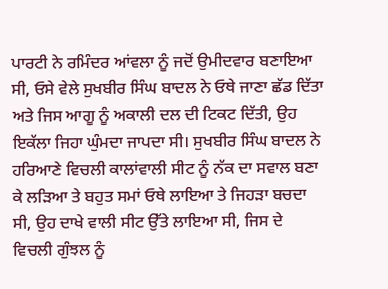ਪਾਰਟੀ ਨੇ ਰਮਿੰਦਰ ਆਂਵਲਾ ਨੂੰ ਜਦੋਂ ਉਮੀਦਵਾਰ ਬਣਾਇਆ ਸੀ, ਓਸੇ ਵੇਲੇ ਸੁਖਬੀਰ ਸਿੰਘ ਬਾਦਲ ਨੇ ਓਥੇ ਜਾਣਾ ਛੱਡ ਦਿੱਤਾ ਅਤੇ ਜਿਸ ਆਗੂ ਨੂੰ ਅਕਾਲੀ ਦਲ ਦੀ ਟਿਕਟ ਦਿੱਤੀ, ਉਹ ਇਕੱਲਾ ਜਿਹਾ ਘੁੰਮਦਾ ਜਾਪਦਾ ਸੀ। ਸੁਖਬੀਰ ਸਿੰਘ ਬਾਦਲ ਨੇ ਹਰਿਆਣੇ ਵਿਚਲੀ ਕਾਲਾਂਵਾਲੀ ਸੀਟ ਨੂੰ ਨੱਕ ਦਾ ਸਵਾਲ ਬਣਾ ਕੇ ਲੜਿਆ ਤੇ ਬਹੁਤ ਸਮਾਂ ਓਥੇ ਲਾਇਆ ਤੇ ਜਿਹੜਾ ਬਚਦਾ ਸੀ, ਉਹ ਦਾਖੇ ਵਾਲੀ ਸੀਟ ਉੱਤੇ ਲਾਇਆ ਸੀ, ਜਿਸ ਦੇ ਵਿਚਲੀ ਗੁੰਝਲ ਨੂੰ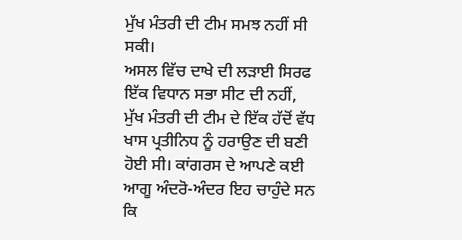ਮੁੱਖ ਮੰਤਰੀ ਦੀ ਟੀਮ ਸਮਝ ਨਹੀਂ ਸੀ ਸਕੀ।
ਅਸਲ ਵਿੱਚ ਦਾਖੇ ਦੀ ਲੜਾਈ ਸਿਰਫ ਇੱਕ ਵਿਧਾਨ ਸਭਾ ਸੀਟ ਦੀ ਨਹੀਂ, ਮੁੱਖ ਮੰਤਰੀ ਦੀ ਟੀਮ ਦੇ ਇੱਕ ਹੱਦੋਂ ਵੱਧ ਖਾਸ ਪ੍ਰਤੀਨਿਧ ਨੂੰ ਹਰਾਉਣ ਦੀ ਬਣੀ ਹੋਈ ਸੀ। ਕਾਂਗਰਸ ਦੇ ਆਪਣੇ ਕਈ ਆਗੂ ਅੰਦਰੋ-ਅੰਦਰ ਇਹ ਚਾਹੁੰਦੇ ਸਨ ਕਿ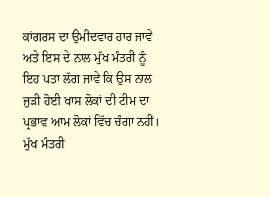ਕਾਂਗਰਸ ਦਾ ਉਮੀਦਵਾਰ ਹਾਰ ਜਾਵੇ ਅਤੇ ਇਸ ਦੇ ਨਾਲ ਮੁੱਖ ਮੰਤਰੀ ਨੂੰ ਇਹ ਪਤਾ ਲੱਗ ਜਾਵੇ ਕਿ ਉਸ ਨਾਲ ਜੁੜੀ ਹੋਈ ਖਾਸ ਲੋਕਾਂ ਦੀ ਟੀਮ ਦਾ ਪ੍ਰਭਾਵ ਆਮ ਲੋਕਾਂ ਵਿੱਚ ਚੰਗਾ ਨਹੀਂ। ਮੁੱਖ ਮੰਤਰੀ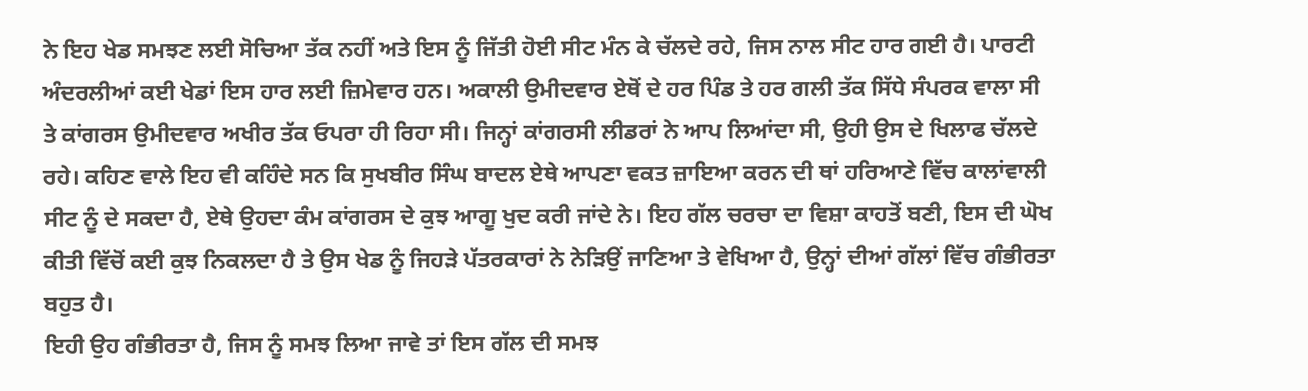ਨੇ ਇਹ ਖੇਡ ਸਮਝਣ ਲਈ ਸੋਚਿਆ ਤੱਕ ਨਹੀਂ ਅਤੇ ਇਸ ਨੂੰ ਜਿੱਤੀ ਹੋਈ ਸੀਟ ਮੰਨ ਕੇ ਚੱਲਦੇ ਰਹੇ, ਜਿਸ ਨਾਲ ਸੀਟ ਹਾਰ ਗਈ ਹੈ। ਪਾਰਟੀ ਅੰਦਰਲੀਆਂ ਕਈ ਖੇਡਾਂ ਇਸ ਹਾਰ ਲਈ ਜ਼ਿਮੇਵਾਰ ਹਨ। ਅਕਾਲੀ ਉਮੀਦਵਾਰ ਏਥੋਂ ਦੇ ਹਰ ਪਿੰਡ ਤੇ ਹਰ ਗਲੀ ਤੱਕ ਸਿੱਧੇ ਸੰਪਰਕ ਵਾਲਾ ਸੀ ਤੇ ਕਾਂਗਰਸ ਉਮੀਦਵਾਰ ਅਖੀਰ ਤੱਕ ਓਪਰਾ ਹੀ ਰਿਹਾ ਸੀ। ਜਿਨ੍ਹਾਂ ਕਾਂਗਰਸੀ ਲੀਡਰਾਂ ਨੇ ਆਪ ਲਿਆਂਦਾ ਸੀ, ਉਹੀ ਉਸ ਦੇ ਖਿਲਾਫ ਚੱਲਦੇ ਰਹੇ। ਕਹਿਣ ਵਾਲੇ ਇਹ ਵੀ ਕਹਿੰਦੇ ਸਨ ਕਿ ਸੁਖਬੀਰ ਸਿੰਘ ਬਾਦਲ ਏਥੇ ਆਪਣਾ ਵਕਤ ਜ਼ਾਇਆ ਕਰਨ ਦੀ ਥਾਂ ਹਰਿਆਣੇ ਵਿੱਚ ਕਾਲਾਂਵਾਲੀ ਸੀਟ ਨੂੰ ਦੇ ਸਕਦਾ ਹੈ, ਏਥੇ ਉਹਦਾ ਕੰਮ ਕਾਂਗਰਸ ਦੇ ਕੁਝ ਆਗੂ ਖੁਦ ਕਰੀ ਜਾਂਦੇ ਨੇ। ਇਹ ਗੱਲ ਚਰਚਾ ਦਾ ਵਿਸ਼ਾ ਕਾਹਤੋਂ ਬਣੀ, ਇਸ ਦੀ ਘੋਖ ਕੀਤੀ ਵਿੱਚੋਂ ਕਈ ਕੁਝ ਨਿਕਲਦਾ ਹੈ ਤੇ ਉਸ ਖੇਡ ਨੂੰ ਜਿਹੜੇ ਪੱਤਰਕਾਰਾਂ ਨੇ ਨੇੜਿਉਂ ਜਾਣਿਆ ਤੇ ਵੇਖਿਆ ਹੈ, ਉਨ੍ਹਾਂ ਦੀਆਂ ਗੱਲਾਂ ਵਿੱਚ ਗੰਭੀਰਤਾ ਬਹੁਤ ਹੈ।
ਇਹੀ ਉਹ ਗੰਭੀਰਤਾ ਹੈ, ਜਿਸ ਨੂੰ ਸਮਝ ਲਿਆ ਜਾਵੇ ਤਾਂ ਇਸ ਗੱਲ ਦੀ ਸਮਝ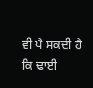ਵੀ ਪੈ ਸਕਦੀ ਹੈ ਕਿ ਢਾਈ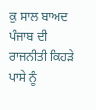ਕੁ ਸਾਲ ਬਾਅਦ ਪੰਜਾਬ ਦੀ ਰਾਜਨੀਤੀ ਕਿਹੜੇ ਪਾਸੇ ਨੂੰ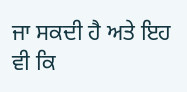ਜਾ ਸਕਦੀ ਹੈ ਅਤੇ ਇਹ ਵੀ ਕਿ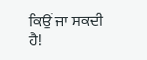ਕਿਉਂ ਜਾ ਸਕਦੀ ਹੈ!